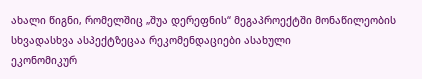ახალი წიგნი, რომელშიც „შუა დერეფნის“ მეგაპროექტში მონაწილეობის სხვადასხვა ასპექტზეცაა რეკომენდაციები ასახული
ეკონომიკურ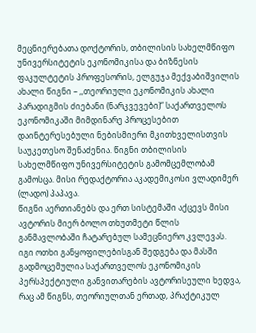მეცნიერებათა დოქტორის, თბილისის სახელმწიფო უნივერსიტეტის ეკონომიკისა და ბიზნესის ფაკულტეტის პროფესორის, ელგუჯა მექვაბიშვილის ახალი წიგნი – ,,თეორიული ეკონომიკის ახალი პარადიგმის ძიებანი (ნარკვევები)“ საქართველოს ეკონომიკაში მიმდინარე პროცესებით დაინტერესებული ნებისმიერი მკითხველისთვის საუკეთესო შენაძენია. წიგნი თბილისის სახელმწიფო უნივერსიტეტის გამომცემლობამ გამოსცა. მისი რედაქტორია აკადემიკოსი ვლადიმერ (ლადო) პაპავა.
წიგნი აერთიანებს და ერთ სისტემაში აქცევს მისი ავტორის მიერ ბოლო თხუთმეტი წლის განმავლობაში ჩატარებულ სამეცნიერო კვლევას. იგი ოთხი განყოფილებისგან შედგება და მასში გადმოცემულია საქართველოს ეკონომიკის პერსპექტიული განვითარების ავტორისეული ხედვა, რაც ამ წიგნს, თეორიულთან ერთად, პრაქტიკულ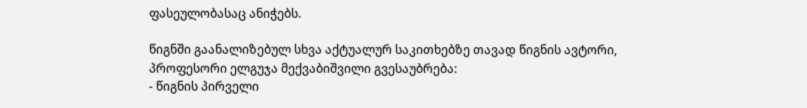ფასეულობასაც ანიჭებს.

წიგნში გაანალიზებულ სხვა აქტუალურ საკითხებზე თავად წიგნის ავტორი, პროფესორი ელგუჯა მექვაბიშვილი გვესაუბრება:
- წიგნის პირველი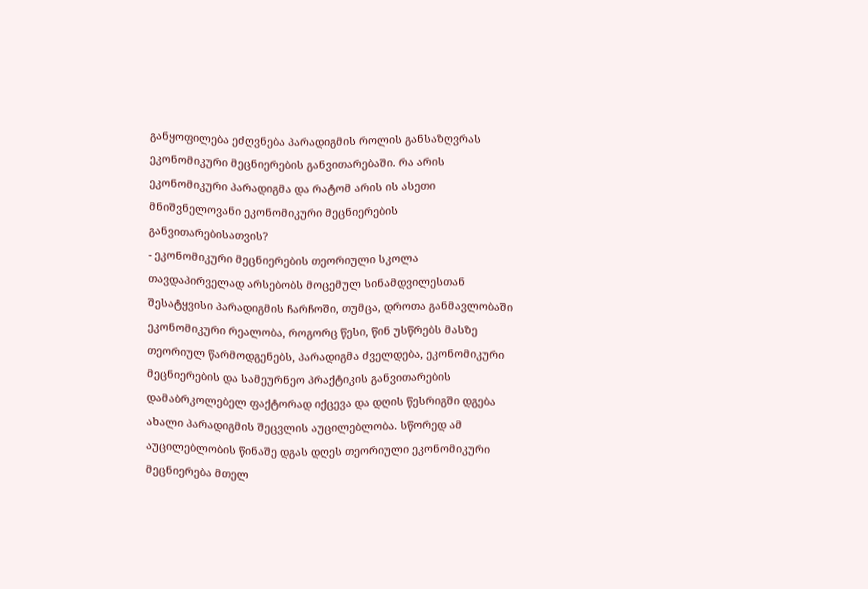განყოფილება ეძღვნება პარადიგმის როლის განსაზღვრას ეკონომიკური მეცნიერების განვითარებაში. რა არის ეკონომიკური პარადიგმა და რატომ არის ის ასეთი მნიშვნელოვანი ეკონომიკური მეცნიერების განვითარებისათვის?
- ეკონომიკური მეცნიერების თეორიული სკოლა თავდაპირველად არსებობს მოცემულ სინამდვილესთან შესატყვისი პარადიგმის ჩარჩოში, თუმცა, დროთა განმავლობაში ეკონომიკური რეალობა, როგორც წესი, წინ უსწრებს მასზე თეორიულ წარმოდგენებს, პარადიგმა ძველდება, ეკონომიკური მეცნიერების და სამეურნეო პრაქტიკის განვითარების დამაბრკოლებელ ფაქტორად იქცევა და დღის წესრიგში დგება ახალი პარადიგმის შეცვლის აუცილებლობა. სწორედ ამ აუცილებლობის წინაშე დგას დღეს თეორიული ეკონომიკური მეცნიერება მთელ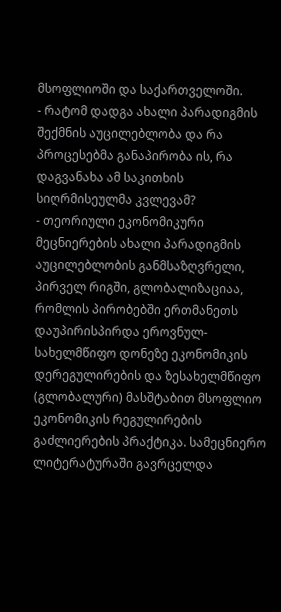მსოფლიოში და საქართველოში.
- რატომ დადგა ახალი პარადიგმის შექმნის აუცილებლობა და რა პროცესებმა განაპირობა ის, რა დაგვანახა ამ საკითხის სიღრმისეულმა კვლევამ?
- თეორიული ეკონომიკური მეცნიერების ახალი პარადიგმის აუცილებლობის განმსაზღვრელი, პირველ რიგში, გლობალიზაციაა, რომლის პირობებში ერთმანეთს დაუპირისპირდა ეროვნულ-სახელმწიფო დონეზე ეკონომიკის დერეგულირების და ზესახელმწიფო (გლობალური) მასშტაბით მსოფლიო ეკონომიკის რეგულირების გაძლიერების პრაქტიკა. სამეცნიერო ლიტერატურაში გავრცელდა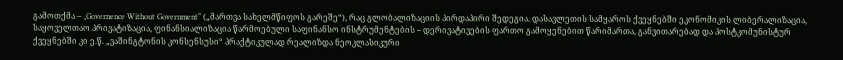გამოთქმა – „Governence Without Government“ („მართვა სახელმწიფოს გარეშე“), რაც გლობალიზაციის პირდაპირი შედეგია. დასავლეთის სამყაროს ქვეყნებში ეკონომიკის ლიბერალიზაცია, საყოველთაო პრივატიზაცია, ფინანსიალიზაცია წარმოებული საფინანსო ინსტრუმენტების – დერივატივების ფართო გამოყენებით წარიმართა, განვითარებად და პოსტკომუნისტურ ქვეყნებში კი ე.წ. „ვაშინგტონის კონსენსუსი“ პრაქტიკულად რეალიზდა ნეოკლასიკური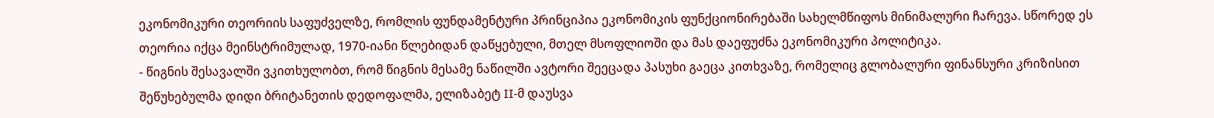ეკონომიკური თეორიის საფუძველზე, რომლის ფუნდამენტური პრინციპია ეკონომიკის ფუნქციონირებაში სახელმწიფოს მინიმალური ჩარევა. სწორედ ეს თეორია იქცა მეინსტრიმულად, 1970-იანი წლებიდან დაწყებული, მთელ მსოფლიოში და მას დაეფუძნა ეკონომიკური პოლიტიკა.
- წიგნის შესავალში ვკითხულობთ, რომ წიგნის მესამე ნაწილში ავტორი შეეცადა პასუხი გაეცა კითხვაზე, რომელიც გლობალური ფინანსური კრიზისით შეწუხებულმა დიდი ბრიტანეთის დედოფალმა, ელიზაბეტ II-მ დაუსვა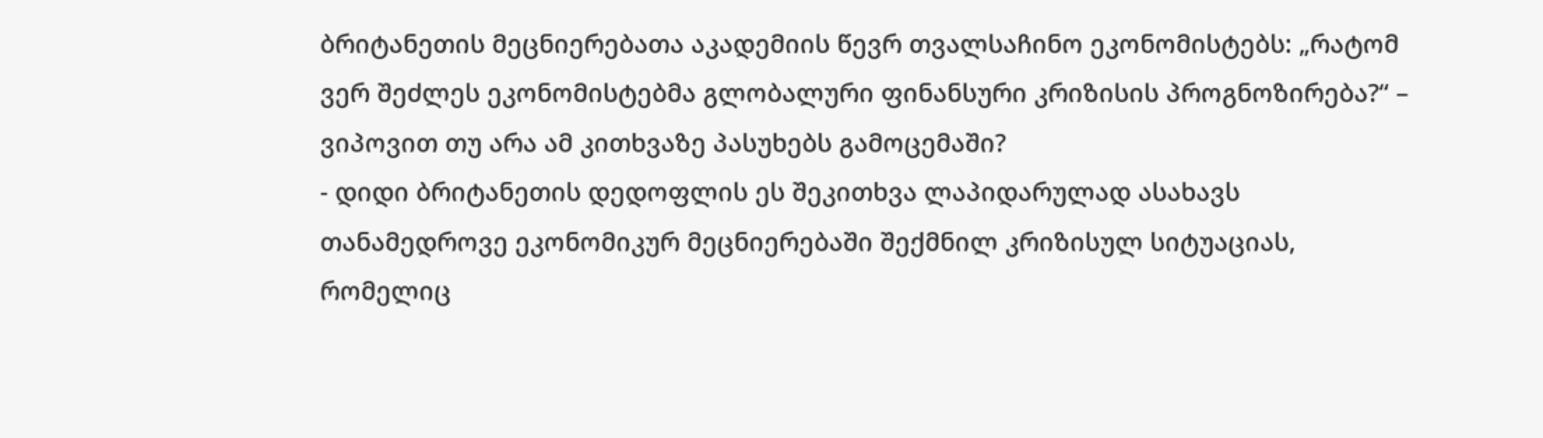ბრიტანეთის მეცნიერებათა აკადემიის წევრ თვალსაჩინო ეკონომისტებს: „რატომ ვერ შეძლეს ეკონომისტებმა გლობალური ფინანსური კრიზისის პროგნოზირება?“ – ვიპოვით თუ არა ამ კითხვაზე პასუხებს გამოცემაში?
- დიდი ბრიტანეთის დედოფლის ეს შეკითხვა ლაპიდარულად ასახავს თანამედროვე ეკონომიკურ მეცნიერებაში შექმნილ კრიზისულ სიტუაციას, რომელიც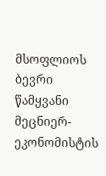მსოფლიოს ბევრი წამყვანი მეცნიერ-ეკონომისტის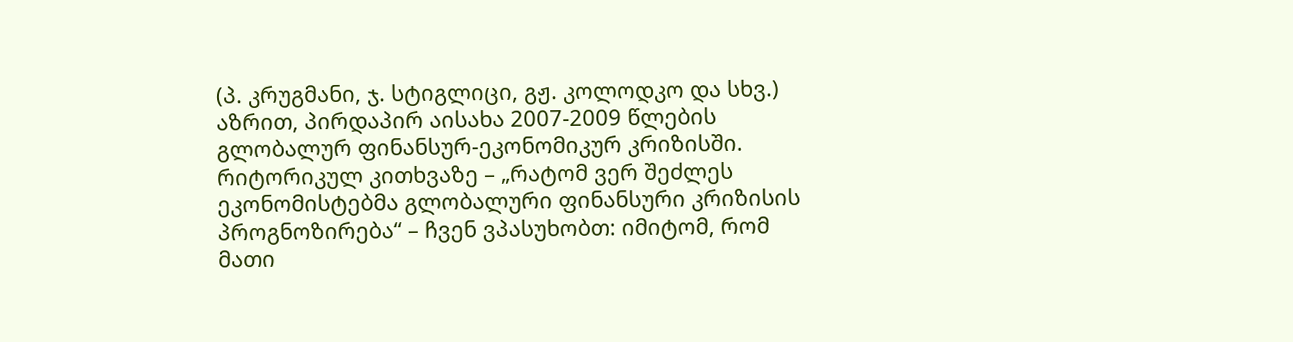(პ. კრუგმანი, ჯ. სტიგლიცი, გჟ. კოლოდკო და სხვ.) აზრით, პირდაპირ აისახა 2007-2009 წლების გლობალურ ფინანსურ-ეკონომიკურ კრიზისში. რიტორიკულ კითხვაზე – „რატომ ვერ შეძლეს ეკონომისტებმა გლობალური ფინანსური კრიზისის პროგნოზირება“ – ჩვენ ვპასუხობთ: იმიტომ, რომ მათი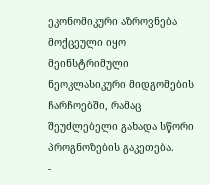ეკონომიკური აზროვნება მოქცეული იყო მეინსტრიმული ნეოკლასიკური მიდგომების ჩარჩოებში, რამაც შეუძლებელი გახადა სწორი პროგნოზების გაკეთება.
-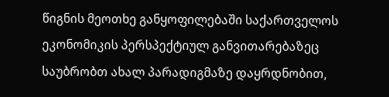წიგნის მეოთხე განყოფილებაში საქართველოს ეკონომიკის პერსპექტიულ განვითარებაზეც საუბრობთ ახალ პარადიგმაზე დაყრდნობით,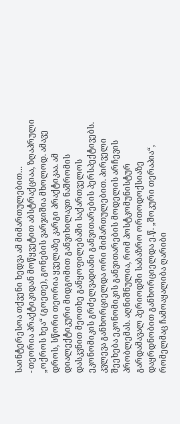საინტერესოა თქვენი ხედვა ამ მიმართულებით…
- თეორია პრაქტიკიდან მოწყვეტით აბსტრაქციაა, ზღაპრული „ოქროს ხეა“ (გოეთე), გონების ვარჯიშია მხოლოდ. ამავე დროს, სწორი თეორია ყველაზე კარგი პრაქტიკაა. ამ დიალექტიკური მიდგომით განვიხილავთ ნაშრომის დასკვნით მეოთხე განყოფილებაში საქართველოს ეკონომიკის გრძელვადიანი განვითარების პერსპექტივებს. კვლევა განხორციელდა ორი მიმართულებით. პირველი შეეხება ეკონომიკის განვითარების მოდელის არჩევის პრობლემას. აღნიშნულია, რომ პოსტკომუნისტურ გარდამავალ პერიოდში საბაზრო ორთოდოქსიაზე დაყრდნობით განხორციელდა ე.წ. „შოკური თერაპია“, რომელმაც ჩამოაყალიბა ღარიბი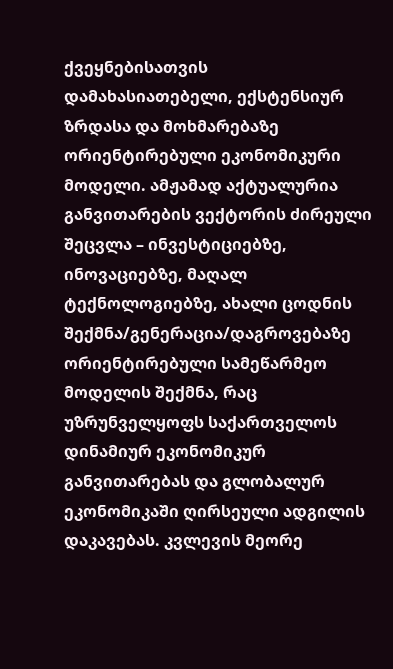ქვეყნებისათვის დამახასიათებელი, ექსტენსიურ ზრდასა და მოხმარებაზე ორიენტირებული ეკონომიკური მოდელი. ამჟამად აქტუალურია განვითარების ვექტორის ძირეული შეცვლა – ინვესტიციებზე, ინოვაციებზე, მაღალ ტექნოლოგიებზე, ახალი ცოდნის შექმნა/გენერაცია/დაგროვებაზე ორიენტირებული სამეწარმეო მოდელის შექმნა, რაც უზრუნველყოფს საქართველოს დინამიურ ეკონომიკურ განვითარებას და გლობალურ ეკონომიკაში ღირსეული ადგილის დაკავებას. კვლევის მეორე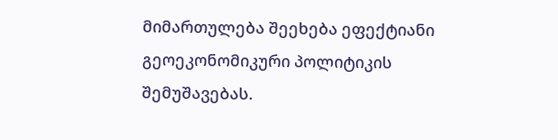მიმართულება შეეხება ეფექტიანი გეოეკონომიკური პოლიტიკის შემუშავებას.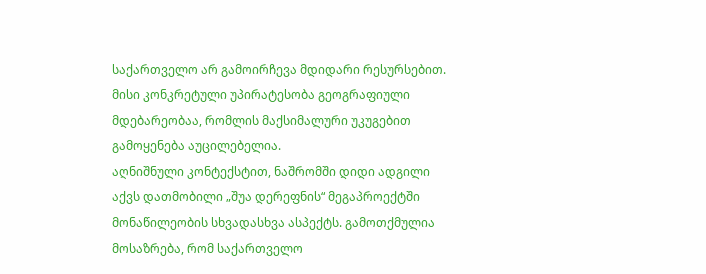საქართველო არ გამოირჩევა მდიდარი რესურსებით. მისი კონკრეტული უპირატესობა გეოგრაფიული მდებარეობაა, რომლის მაქსიმალური უკუგებით გამოყენება აუცილებელია.
აღნიშნული კონტექსტით, ნაშრომში დიდი ადგილი აქვს დათმობილი „შუა დერეფნის“ მეგაპროექტში მონაწილეობის სხვადასხვა ასპექტს. გამოთქმულია მოსაზრება, რომ საქართველო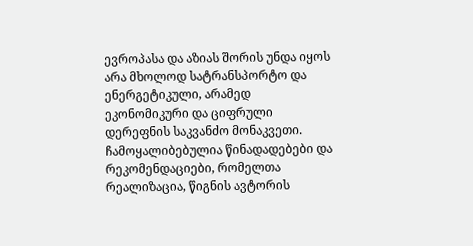ევროპასა და აზიას შორის უნდა იყოს არა მხოლოდ სატრანსპორტო და ენერგეტიკული, არამედ ეკონომიკური და ციფრული დერეფნის საკვანძო მონაკვეთი. ჩამოყალიბებულია წინადადებები და რეკომენდაციები, რომელთა რეალიზაცია, წიგნის ავტორის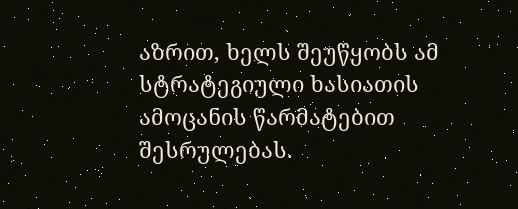აზრით, ხელს შეუწყობს ამ სტრატეგიული ხასიათის ამოცანის წარმატებით შესრულებას.